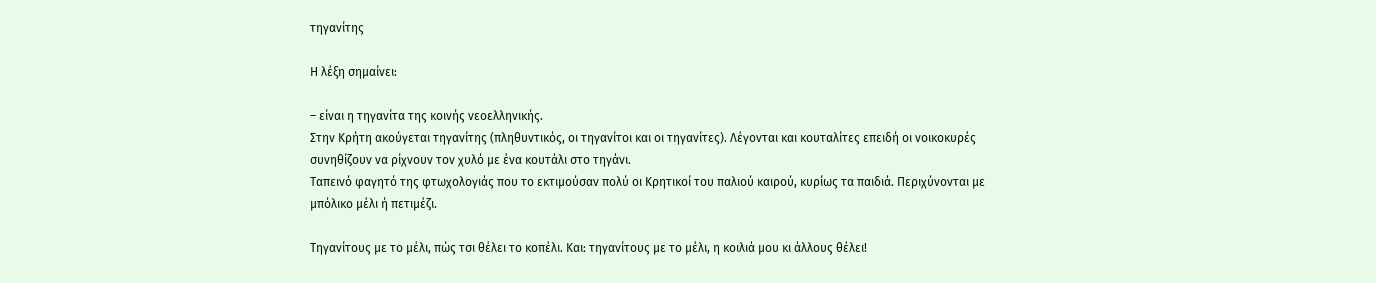τηγανίτης

Η λέξη σημαίνει:

– είναι η τηγανίτα της κοινής νεοελληνικής.
Στην Κρήτη ακούγεται τηγανίτης (πληθυντικός, οι τηγανίτοι και οι τηγανίτες). Λέγονται και κουταλίτες επειδή οι νοικοκυρές συνηθίζουν να ρίχνουν τον χυλό με ένα κουτάλι στο τηγάνι.
Ταπεινό φαγητό της φτωχολογιάς που το εκτιμούσαν πολύ οι Κρητικοί του παλιού καιρού, κυρίως τα παιδιά. Περιχύνονται με μπόλικο μέλι ή πετιμέζι.

Τηγανίτους με το μέλι, πώς τσι θέλει το κοπέλι. Και: τηγανίτους με το μέλι, η κοιλιά μου κι άλλους θέλει!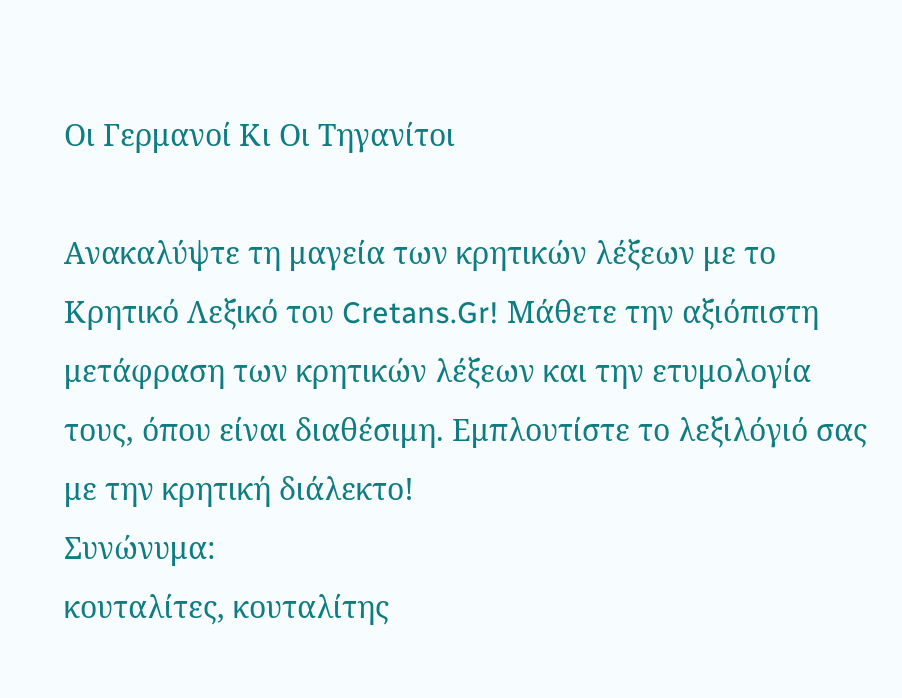Οι Γερμανοί Κι Οι Τηγανίτοι

Ανακαλύψτε τη μαγεία των κρητικών λέξεων με το Κρητικό Λεξικό του Cretans.Gr! Μάθετε την αξιόπιστη μετάφραση των κρητικών λέξεων και την ετυμολογία τους, όπου είναι διαθέσιμη. Εμπλουτίστε το λεξιλόγιό σας με την κρητική διάλεκτο!
Συνώνυμα:
κουταλίτες, κουταλίτης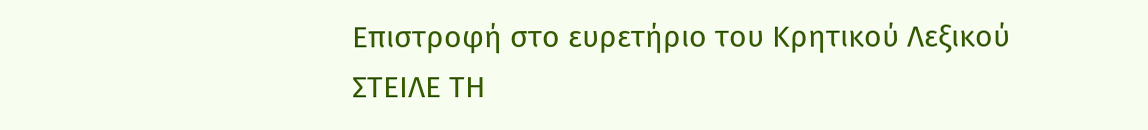Επιστροφή στο ευρετήριο του Κρητικού Λεξικού
ΣΤΕΙΛΕ ΤΗ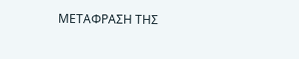ΜΕΤΑΦΡΑΣΗ ΤΗΣ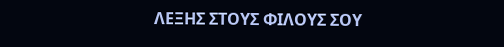ΛΕΞΗΣ ΣΤΟΥΣ ΦΙΛΟΥΣ ΣΟΥ